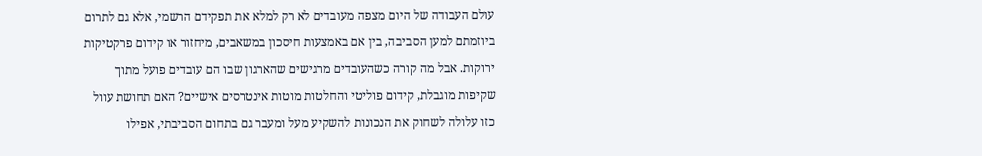עולם העבודה של היום מצפה מעובדים לא רק למלא את תפקידם הרשמי, אלא גם לתרום ביוזמתם למען הסביבה, בין אם באמצעות חיסכון במשאבים, מיחזור או קידום פרקטיקות ירוקות. אבל מה קורה כשהעובדים מרגישים שהארגון שבו הם עובדים פועל מתוך שקיפות מוגבלת, קידום פוליטי והחלטות מוטות אינטרסים אישיים? האם תחושת עוול כזו עלולה לשחוק את הנכונות להשקיע מעל ומעבר גם בתחום הסביבתי, אפילו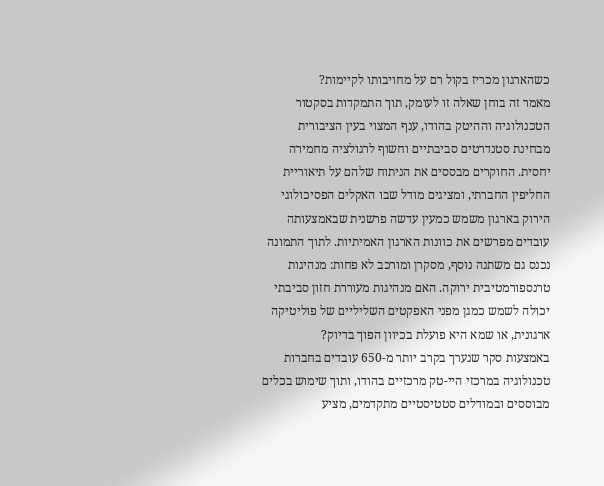כשהארגון מכריז בקול רם על מחויבותו לקיימות?
מאמר זה בוחן שאלה זו לעומק, תוך התמקדות בסקטור הטכנולוגיה וההיטק בהודו, ענף המצוי בעין הציבורית מבחינת סטנדרטים סביבתיים וחשוף לרגולציה מחמירה יחסית. החוקרים מבססים את הניתוח שלהם על תיאוריית החליפין החברתי, ומציגים מודל שבו האקלים הפסיכולוגי הירוק בארגון משמש כמעין עדשה פרשנית שבאמצעותה עובדים מפרשים את כוונות הארגון האמיתיות. לתוך התמונה נכנס גם משתנה נוסף, מסקרן ומורכב לא פחות: מנהיגות טרנספורמטיבית ירוקה. האם מנהיגות מעוררת חזון סביבתי יכולה לשמש כמגן מפני האפקטים השליליים של פוליטיקה ארגונית, או שמא היא פועלת בכיוון הפוך בדיוק?
באמצעות סקר שנערך בקרב יותר מ-650 עובדים בחברות טכנולוגיה במרכזי היי-טק מרכזיים בהודו, ותוך שימוש בכלים מבוססים ובמודלים סטטיסטיים מתקדמים, מציע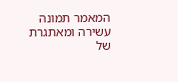המאמר תמונה עשירה ומאתגרת של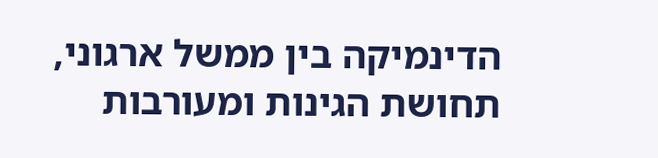הדינמיקה בין ממשל ארגוני, תחושת הגינות ומעורבות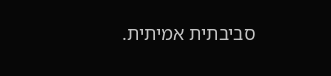סביבתית אמיתית.